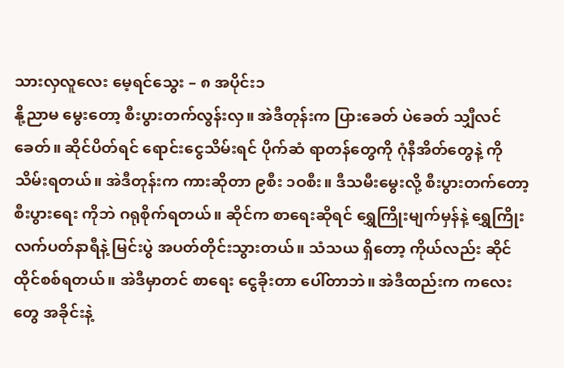သားလှလူလေး မေ့ရင်သွေး – ၈ အပိုင်း၁
နို့ညာမ မွေးတော့ စီးပွားတက်လွန်းလှ။ အဲဒီတုန်းက ပြားခေတ် ပဲခေတ် သျှီလင်ခေတ်။ ဆိုင်ပိတ်ရင် ရောင်းငွေသိမ်းရင် ပိုက်ဆံ ရာတန်တွေကို ဂုံနီအိတ်တွေနဲ့ ကို သိမ်းရတယ်။ အဲဒီတုန်းက ကားဆိုတာ ၉စီး ၁ဝစီး။ ဒီသမီးမွေးလို့ စီးပွားတက်တော့ စီးပွားရေး ကိုဘဲ ဂရုစိုက်ရတယ်။ ဆိုင်က စာရေးဆိုရင် ရွှေကြိုးမျက်မှန်နဲ့ ရွှေကြိုးလက်ပတ်နာရီနဲ့ မြင်းပွဲ အပတ်တိုင်းသွားတယ်။ သံသယ ရှိတော့ ကိုယ်လည်း ဆိုင်ထိုင်စစ်ရတယ်။ အဲဒီမှာတင် စာရေး ငွေခိုးတာ ပေါ်တာဘဲ။ အဲဒီထည်းက ကလေးတွေ အခိုင်းနဲ့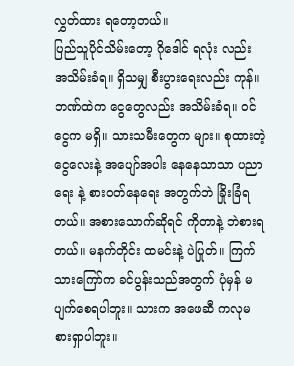လွှတ်ထား ရတော့တယ်။
ပြည်သူပိုင်သိမ်းတော့ ဂိုဒေါင် ရလုံး လည်း အသိမ်းခံရ။ ရှိသမျှ စီးပွားရေးလည်း ကုန်။ ဘဏ်ထဲက ငွေတွေလည်း အသိမ်းခံရ။ ဝင်ငွေက မရှိ။ သားသမီးတွေက များ။ စုထားတဲ့ ငွေလေးနဲ့ အပျော်အပါး နေနေသာသာ ပညာရေး နဲ့ စားဝတ်နေရေး အတွက်ဘဲ ခြိုးခြံရတယ်။ အစားသောက်ဆိုရင် ကိုတာနဲ့ ဘဲစားရတယ်။ မနက်တိုင်း ထမင်းနဲ့ ပဲပြုတ်။ ကြက်သားကြော်က ခင်ပွန်းသည်အတွက် ပုံမှန် မပျက်စေရပါဘူး။ သားက အဖေဆီ ကလုမစားရှာပါဘူး။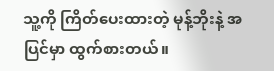သူ့ကို ကြိတ်ပေးထားတဲ့ မုန့်ဘိုးနဲ့ အပြင်မှာ ထွက်စားတယ်။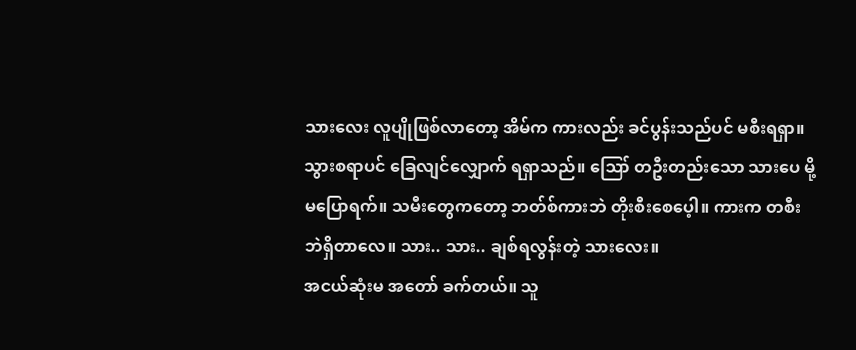သားလေး လူပျိုဖြစ်လာတော့ အိမ်က ကားလည်း ခင်ပွန်းသည်ပင် မစီးရရှာ။ သွားစရာပင် ခြေလျင်လျှောက် ရရှာသည်။ ဪ တဦးတည်းသော သားပေ မို့ မပြောရက်။ သမီးတွေကတော့ ဘတ်စ်ကားဘဲ တိုးစီးစေပေ့ါ။ ကားက တစီးဘဲရှိတာလေ။ သား.. သား.. ချစ်ရလွန်းတဲ့ သားလေး။
အငယ်ဆုံးမ အတော် ခက်တယ်။ သူ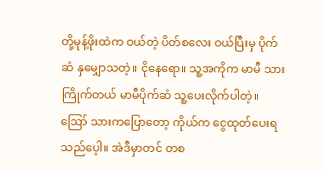တို့မုန့်ဖိုးထဲက ဝယ်တဲ့ ပိတ်စလေး ဝယ်ပြီးမှ ပိုက်ဆံ နှမျှောသတဲ့။ ငိုနေရော။ သူ့အကိုက မာမီ သားကြိုက်တယ် မာမီပိုက်ဆံ သူ့ပေးလိုက်ပါတဲ့။ ဪ သားကပြောတော့ ကိုယ်က ငွေထုတ်ပေးရသည်ပေ့ါ။ အဲဒီမှာတင် တစ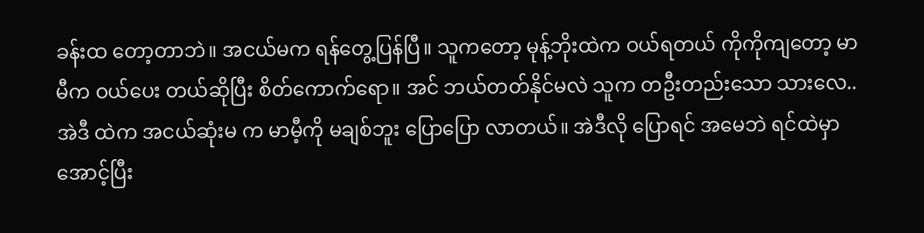ခန်းထ တော့တာဘဲ။ အငယ်မက ရန်တွေ့ပြန်ပြီ။ သူကတော့ မုန့်ဘိုးထဲက ဝယ်ရတယ် ကိုကိုကျတော့ မာမီက ဝယ်ပေး တယ်ဆိုပြီး စိတ်ကောက်ရော။ အင် ဘယ်တတ်နိုင်မလဲ သူက တဦးတည်းသော သားလေ.. အဲဒီ ထဲက အငယ်ဆုံးမ က မာမီ့ကို မချစ်ဘူး ပြောပြော လာတယ်။ အဲဒီလို ပြောရင် အမေဘဲ ရင်ထဲမှာ အောင့်ပြီး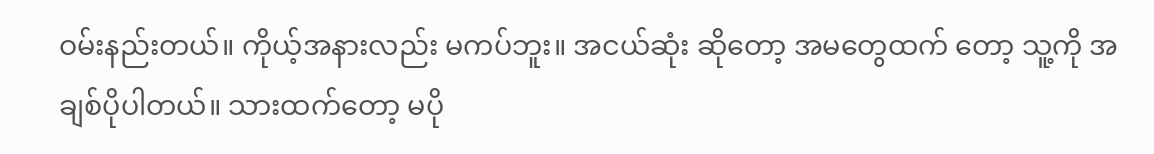ဝမ်းနည်းတယ်။ ကိုယ့်အနားလည်း မကပ်ဘူး။ အငယ်ဆုံး ဆိုတော့ အမတွေထက် တော့ သူ့ကို အချစ်ပိုပါတယ်။ သားထက်တော့ မပို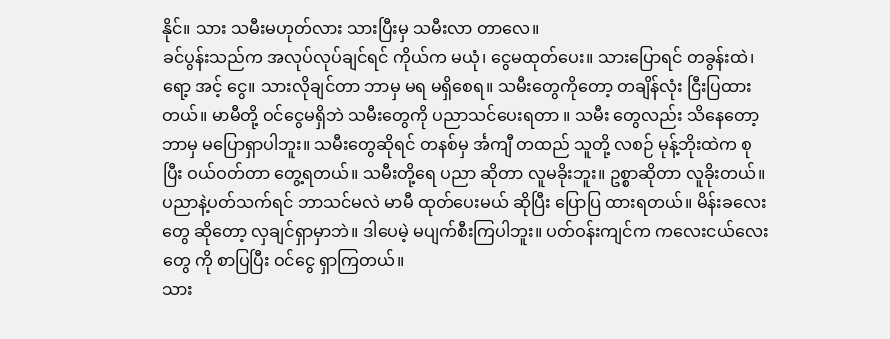နိုင်။ သား သမီးမဟုတ်လား သားပြီးမှ သမီးလာ တာလေ။
ခင်ပွန်းသည်က အလုပ်လုပ်ချင်ရင် ကိုယ်က မယုံ၊ ငွေမထုတ်ပေး။ သားပြောရင် တခွန်းထဲ၊ ရော့ အင့် ငွေ။ သားလိုချင်တာ ဘာမှ မရ မရှိစေရ။ သမီးတွေကိုတော့ တချိန်လုံး ငြီးပြထားတယ်။ မာမီတို့ ဝင်ငွေမရှိဘဲ သမီးတွေကို ပညာသင်ပေးရတာ ။ သမီး တွေလည်း သိနေတော့ ဘာမှ မပြောရှာပါဘူး။ သမီးတွေဆိုရင် တနစ်မှ င်္အကျီ တထည် သူတို့ လစဉ် မုန့်ဘိုးထဲက စုပြီး ဝယ်ဝတ်တာ တွေ့ရတယ်။ သမီးတို့ရေ ပညာ ဆိုတာ လူမခိုးဘူး။ ဥစ္စာဆိုတာ လူခိုးတယ်။ ပညာနဲ့ပတ်သက်ရင် ဘာသင်မလဲ မာမီ ထုတ်ပေးမယ် ဆိုပြီး ပြောပြ ထားရတယ်။ မိန်းခလေးတွေ ဆိုတော့ လှချင်ရှာမှာဘဲ။ ဒါပေမဲ့ မပျက်စီးကြပါဘူး။ ပတ်ဝန်းကျင်က ကလေးငယ်လေး တွေ ကို စာပြပြီး ဝင်ငွေ ရှာကြတယ်။
သား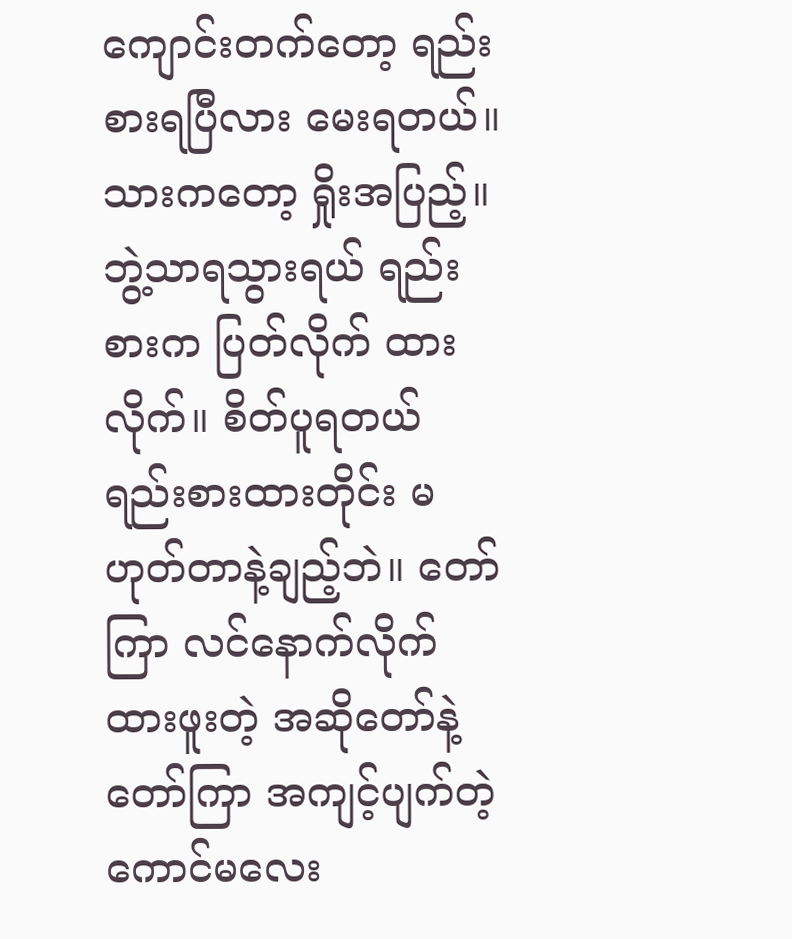ကျောင်းတက်တော့ ရည်းစားရပြီလား မေးရတယ်။ သားကတော့ ရှိုးအပြည့်။ ဘွဲ့သာရသွားရယ် ရည်းစားက ပြတ်လိုက် ထားလိုက်။ စိတ်ပူရတယ် ရည်းစားထားတိုင်း မဟုတ်တာနဲ့ချည့်ဘဲ။ တော်ကြာ လင်နောက်လိုက် ထားဖူးတဲ့ အဆိုတော်နဲ့ တော်ကြာ အကျင့်ပျက်တဲ့ ကောင်မလေး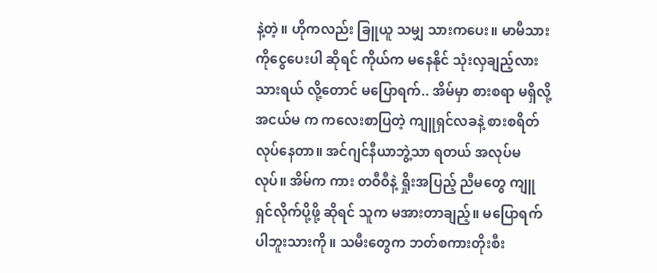နဲ့တဲ့။ ဟိုကလည်း ခြူယူ သမျှ သားကပေး။ မာမီသားကိုငွေပေးပါ ဆိုရင် ကိုယ်က မနေနိုင် သုံးလှချည့်လား သားရယ် လို့တောင် မပြောရက်.. အိမ်မှာ စားစရာ မရှိလို့ အငယ်မ က ကလေးစာပြတဲ့ ကျူရှင်လခနဲ့ စားစရိတ် လုပ်နေတာ။ အင်ဂျင်နီယာဘွဲ့သာ ရတယ် အလုပ်မလုပ်။ အိမ်က ကား တဝီဝီနဲ့ ရှိုးအပြည့် ညီမတွေ ကျူရှင်လိုက်ပို့ဖို့ ဆိုရင် သူက မအားတာချည့်။ မပြောရက်ပါဘူးသားကို။ သမီးတွေက ဘတ်စကားတိုးစီး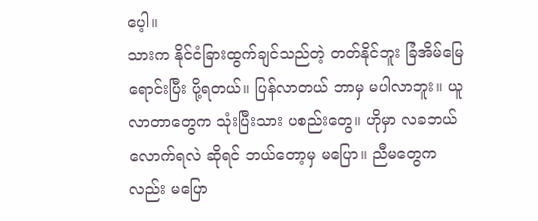ပေ့ါ။
သားက နိုင်ငံခြားထွက်ချင်သည်တဲ့ တတ်နိုင်ဘူး ခြံအိမ်မြေ ရောင်းပြီး ပို့ရတယ်။ ပြန်လာတယ် ဘာမှ မပါလာဘူး။ ယူလာတာတွေက သုံးပြီးသား ပစည်းတွေ။ ဟိုမှာ လခဘယ်လောက်ရလဲ ဆိုရင် ဘယ်တော့မှ မပြော။ ညီမတွေကလည်း မပြော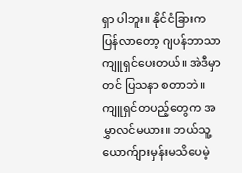ရှာ ပါဘူး။ နိုင်ငံခြားက ပြန်လာတော့ ဂျပန်ဘာသာ ကျူရှင်ပေးတယ်။ အဲဒီမှာတင် ပြသနာ စတာဘဲ။ ကျူရှင်တပည့်တွေက အမွှာလင်မယား။ ဘယ်သူ့ ယောက်ျားမှန်းမသိပေမဲ့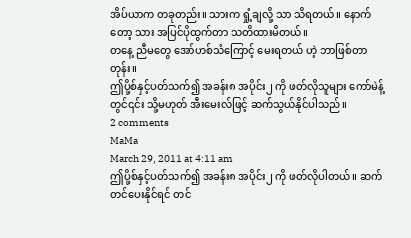အိပ်ယာက တခုတည်း။ သားက ရှုံ့ချလို့ သာ သိရတယ်။ နောက်တော့ သား အပြင်ပိုထွက်တာ သတိထားမိတယ်။
တနေ့ ညီမတွေ အော်ဟစ်သံကြောင့် မေးရတယ် ဟဲ့ ဘာဖြစ်တာတုန်း။
ဤပို့စ်နှင့်ပတ်သက်၍ အခန်း၈ အပိုင်း၂ ကို ဖတ်လိုသူများ ကော်မဲန့်တွင်၎င်း သို့မဟုတ် အီးမေးလ်ဖြင့် ဆက်သွယ်နိုင်ပါသည်။
2 comments
MaMa
March 29, 2011 at 4:11 am
ဤပို့စ်နှင့်ပတ်သက်၍ အခန်း၈ အပိုင်း၂ ကို ဖတ်လိုပါတယ်။ ဆက်တင်ပေးနိုင်ရင် တင်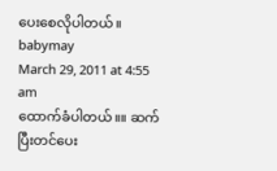ပေးစေလိုပါတယ်။
babymay
March 29, 2011 at 4:55 am
ထောက်ခံပါတယ်။။ ဆက်ပြီးတင်ပေး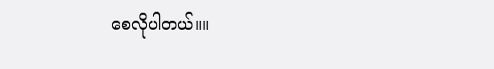စေလိုပါတယ်။။